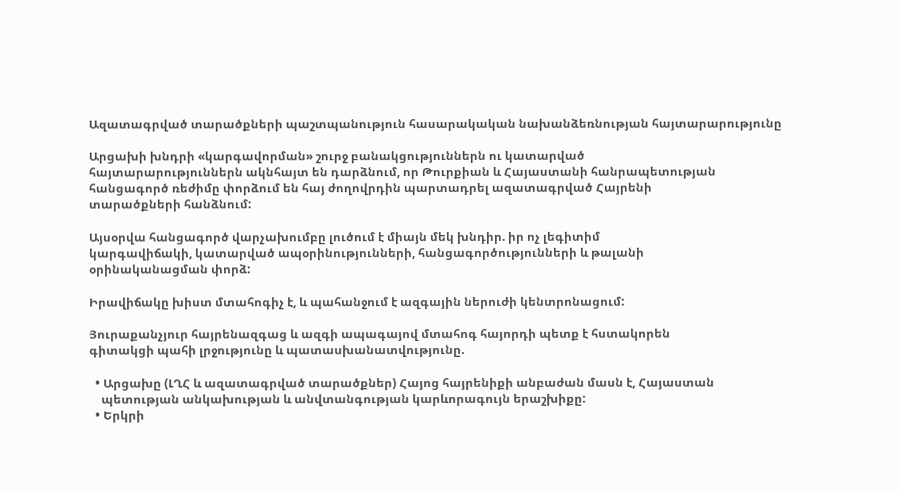Ազատագրված տարածքների պաշտպանություն հասարակական նախանձեռնության հայտարարությունը

Արցախի խնդրի «կարգավորման» շուրջ բանակցություններն ու կատարված
հայտարարություններն ակնհայտ են դարձնում, որ Թուրքիան և Հայաստանի հանրապետության
հանցագործ ռեժիմը փորձում են հայ ժողովրդին պարտադրել ազատագրված Հայրենի
տարածքների հանձնում:

Այսօրվա հանցագործ վարչախումբը լուծում է միայն մեկ խնդիր. իր ոչ լեգիտիմ
կարգավիճակի, կատարված ապօրինությունների, հանցագործությունների և թալանի
օրինականացման փորձ:

Իրավիճակը խիստ մտահոգիչ է, և պահանջում է ազգային ներուժի կենտրոնացում:

Յուրաքանչյուր հայրենազգաց և ազգի ապագայով մտահոգ հայորդի պետք է հստակորեն
գիտակցի պահի լրջությունը և պատասխանատվությունը.

  • Արցախը (ԼՂՀ և ազատագրված տարածքներ) Հայոց հայրենիքի անբաժան մասն է, Հայաստան
    պետության անկախության և անվտանգության կարևորագույն երաշխիքը:
  • Երկրի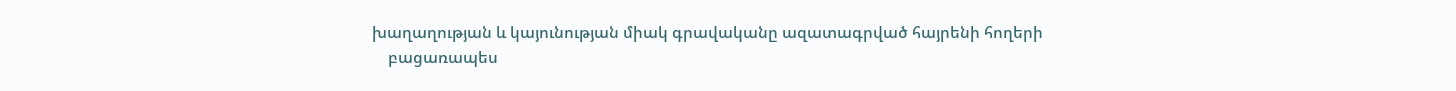խաղաղության և կայունության միակ գրավականը ազատագրված հայրենի հողերի
    բացառապես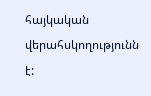հայկական վերահսկողությունն է: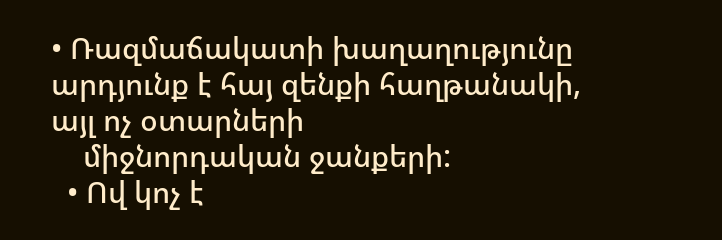• Ռազմաճակատի խաղաղությունը արդյունք է հայ զենքի հաղթանակի, այլ ոչ օտարների
    միջնորդական ջանքերի:
  • Ով կոչ է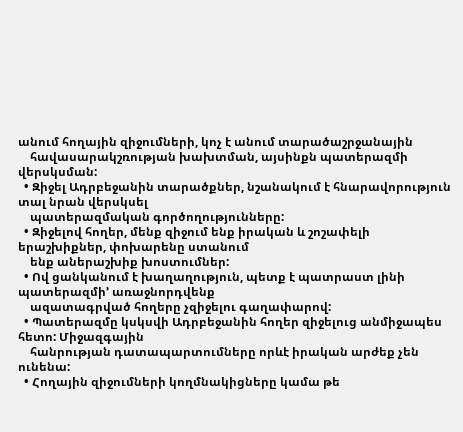անում հողային զիջումների, կոչ է անում տարածաշրջանային
    հավասարակշռության խախտման, այսինքն պատերազմի վերսկսման:
  • Զիջել Ադրբեջանին տարածքներ, նշանակում է հնարավորություն տալ նրան վերսկսել
    պատերազմական գործողությունները:
  • Զիջելով հողեր, մենք զիջում ենք իրական և շոշափելի երաշխիքներ, փոխարենը ստանում
    ենք աներաշխիք խոստումներ:
  • Ով ցանկանում է խաղաղություն, պետք է պատրաստ լինի պատերազմի՚ առաջնորդվենք
    ազատագրված հողերը չզիջելու գաղափարով:
  • Պատերազմը կսկսվի Ադրբեջանին հողեր զիջելուց անմիջապես հետո: Միջազգային
    հանրության դատապարտումները որևէ իրական արժեք չեն ունենա:
  • Հողային զիջումների կողմնակիցները կամա թե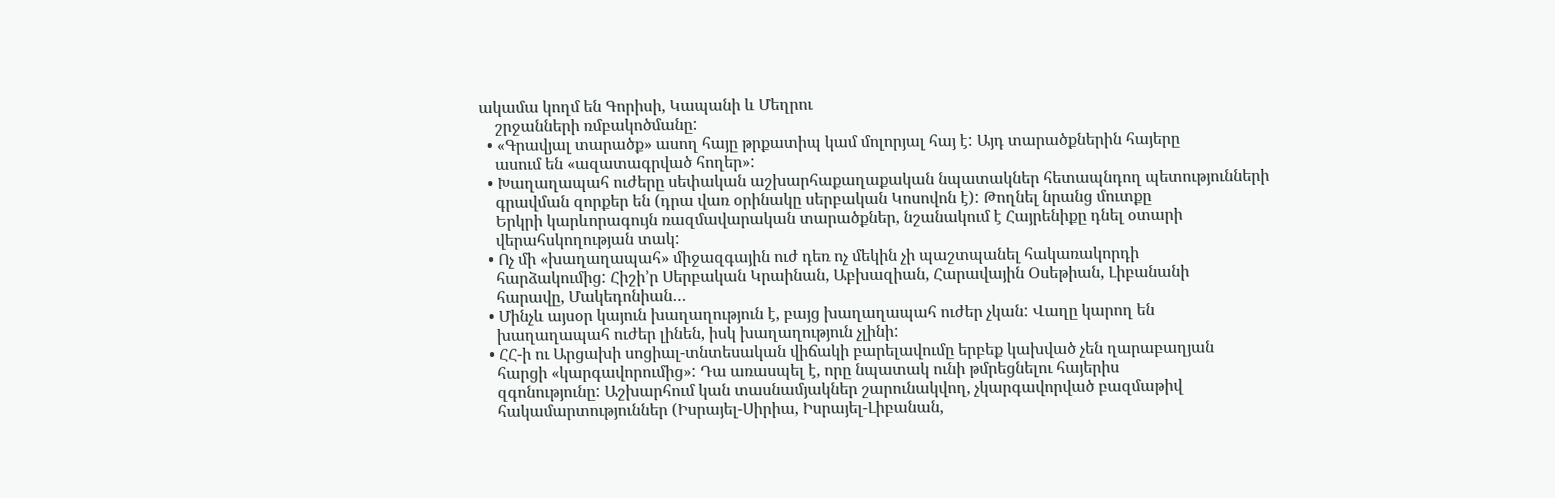ակամա կողմ են Գորիսի, Կապանի և Մեղրու
    շրջանների ռմբակոծմանը:
  • «Գրավյալ տարածք» ասող հայը թրքատիպ կամ մոլորյալ հայ է: Այդ տարածքներին հայերը
    ասում են «ազատագրված հողեր»:
  • Խաղաղապահ ուժերը սեփական աշխարհաքաղաքական նպատակներ հետապնդող պետությունների
    գրավման զորքեր են (դրա վառ օրինակը սերբական Կոսովոն է): Թողնել նրանց մուտքը
    Երկրի կարևորագույն ռազմավարական տարածքներ, նշանակում է Հայրենիքը դնել օտարի
    վերահսկողության տակ:
  • Ոչ մի «խաղաղապահ» միջազգային ուժ դեռ ոչ մեկին չի պաշտպանել հակառակորդի
    հարձակումից: Հիշի’ր Սերբական Կրաինան, Աբխազիան, Հարավային Օսեթիան, Լիբանանի
    հարավը, Մակեդոնիան…
  • Մինչև այսօր կայուն խաղաղություն է, բայց խաղաղապահ ուժեր չկան: Վաղը կարող են
    խաղաղապահ ուժեր լինեն, իսկ խաղաղություն չլինի:
  • ՀՀ-ի ու Արցախի սոցիալ-տնտեսական վիճակի բարելավումը երբեք կախված չեն ղարաբաղյան
    հարցի «կարգավորումից»: Դա առասպել է, որը նպատակ ունի թմրեցնելու հայերիս
    զգոնությունը: Աշխարհում կան տասնամյակներ շարունակվող, չկարգավորված բազմաթիվ
    հակամարտություններ (Իսրայել-Սիրիա, Իսրայել-Լիբանան,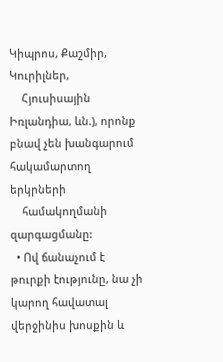Կիպրոս, Քաշմիր, Կուրիլներ,
    Հյուսիսային Իռլանդիա, ևն.), որոնք բնավ չեն խանգարում հակամարտող երկրների
    համակողմանի զարգացմանը:
  • Ով ճանաչում է թուրքի էությունը, նա չի կարող հավատալ վերջինիս խոսքին և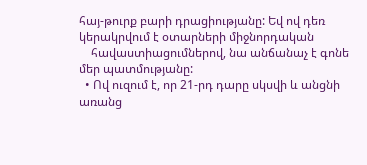հայ-թուրք բարի դրացիությանը: Եվ ով դեռ կերակրվում է օտարների միջնորդական
    հավաստիացումներով, նա անճանաչ է գոնե մեր պատմությանը:
  • Ով ուզում է, որ 21-րդ դարը սկսվի և անցնի առանց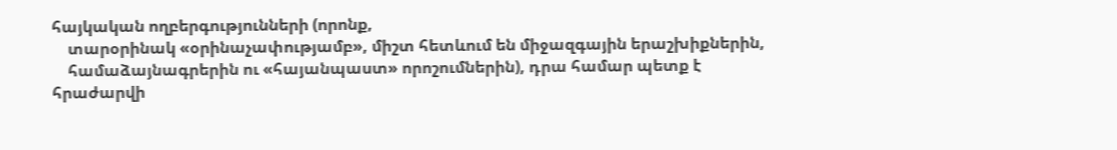հայկական ողբերգությունների (որոնք,
    տարօրինակ «օրինաչափությամբ», միշտ հետևում են միջազգային երաշխիքներին,
    համաձայնագրերին ու «հայանպաստ» որոշումներին), դրա համար պետք է հրաժարվի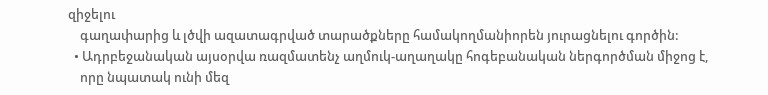զիջելու
    գաղափարից և լծվի ազատագրված տարածքները համակողմանիորեն յուրացնելու գործին:
  • Ադրբեջանական այսօրվա ռազմատենչ աղմուկ-աղաղակը հոգեբանական ներգործման միջոց է,
    որը նպատակ ունի մեզ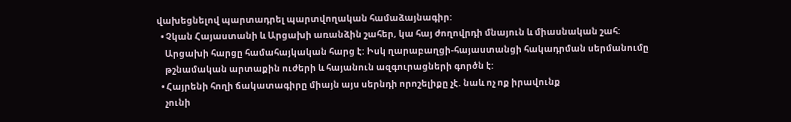վախեցնելով պարտադրել պարտվողական համաձայնագիր:
  • Չկան Հայաստանի և Արցախի առանձին շահեր, կա հայ ժողովրդի մնայուն և միասնական շահ:
    Արցախի հարցը համահայկական հարց է: Իսկ ղարաբաղցի-հայաստանցի հակադրման սերմանումը
    թշնամական արտաքին ուժերի և հայանուն ազգուրացների գործն է:
  • Հայրենի հողի ճակատագիրը միայն այս սերնդի որոշելիքը չէ. նաև ոչ ոք իրավունք
    չունի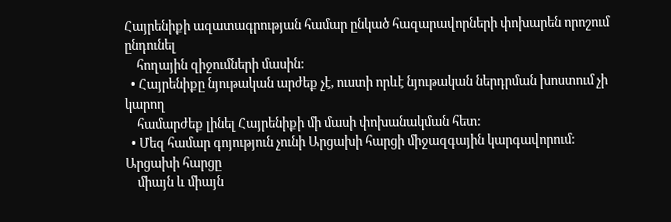Հայրենիքի ազատագրության համար ընկած հազարավորների փոխարեն որոշում ընդունել
    հողային զիջումների մասին:
  • Հայրենիքը նյութական արժեք չէ, ուստի որևէ նյութական ներդրման խոստում չի կարող
    համարժեք լինել Հայրենիքի մի մասի փոխանակման հետ:
  • Մեզ համար գոյություն չունի Արցախի հարցի միջազգային կարգավորում: Արցախի հարցը
    միայն և միայն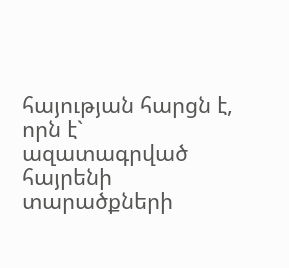հայության հարցն է, որն է` ազատագրված հայրենի տարածքների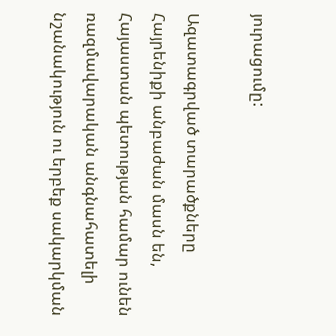յուրացումը:

Ազատագրված տարածքները Հայրենիքի անբաժան մասն են, Հայաստան պետության համար ունեն
ռազմավարական անգնահատելի նշանակություն ու երբեք սակարկման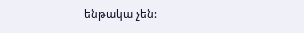ենթակա չեն: